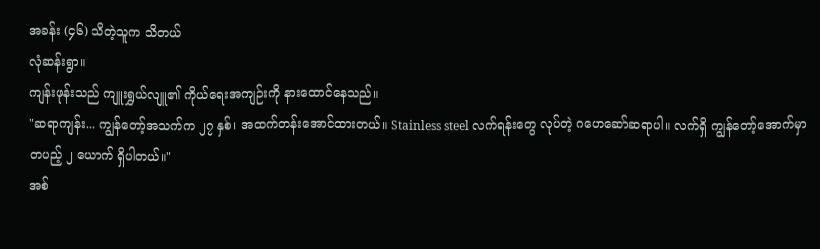အခန်း (၄၆) သိတဲ့သူက သိတယ်
လုံဆန်းရွာ။
ကျန်းဖုန်းသည် ကျူးရွှယ်လျူ၏ ကိုယ်ရေးအကျဉ်းကို နားထောင်နေသည်။
"ဆရာကျန်း... ကျွန်တော့်အသက်က ၂၇ နှစ်၊ အထက်တန်းအောင်ထားတယ်။ Stainless steel လက်ရန်းတွေ လုပ်တဲ့ ဂဟေဆော်ဆရာပါ။ လက်ရှိ ကျွန်တော့်အောက်မှာ တပည့် ၂ ယောက် ရှိပါတယ်။"
အစ်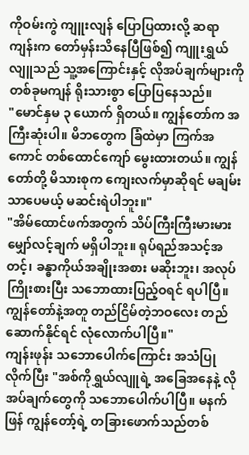ကိုဝမ်းကွဲ ကျူးလျန် ပြောပြထားလို့ ဆရာကျန်းက တော်မှန်းသိနေပြီဖြစ်၍ ကျူးရွှယ်လျူသည် သူ့အကြောင်းနှင့် လိုအပ်ချက်များကို တစ်ခုမကျန် ရိုးသားစွာ ပြောပြနေသည်။
"မောင်နှမ ၃ ယောက် ရှိတယ်။ ကျွန်တော်က အကြီးဆုံးပါ။ မိဘတွေက ခြံထဲမှာ ကြက်အကောင် တစ်ထောင်ကျော် မွေးထားတယ်။ ကျွန်တော်တို့ မိသားစုက ကျေးလက်မှာဆိုရင် မချမ်းသာပေမယ့် မဆင်းရဲပါဘူး။"
"အိမ်ထောင်ဖက်အတွက် သိပ်ကြီးကြီးမားမား မျှော်လင့်ချက် မရှိပါဘူး။ ရုပ်ရည်အသင့်အတင့်၊ ခန္ဓာကိုယ်အချိုးအစား မဆိုးဘူး၊ အလုပ်ကြိုးစားပြီး သဘောထားပြည့်ဝရင် ရပါပြီ။ ကျွန်တော်နဲ့အတူ တည်ငြိမ်တဲ့ဘဝလေး တည်ဆောက်နိုင်ရင် လုံလောက်ပါပြီ။"
ကျန်းဖုန်း သဘောပေါက်ကြောင်း အသံပြုလိုက်ပြီး "အစ်ကိုရွှယ်လျူရဲ့ အခြေအနေနဲ့ လိုအပ်ချက်တွေကို သဘောပေါက်ပါပြီ။ မနက်ဖြန် ကျွန်တော့်ရဲ့ တခြားဖောက်သည်တစ်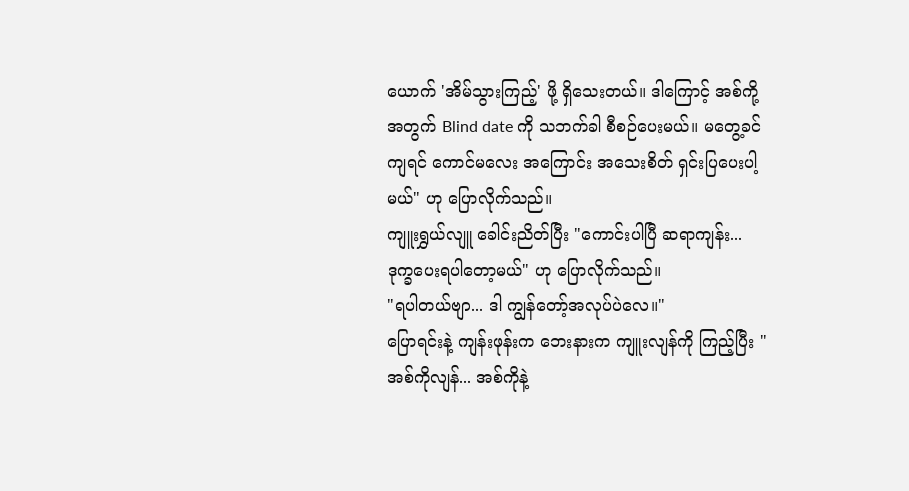ယောက် 'အိမ်သွားကြည့်' ဖို့ ရှိသေးတယ်။ ဒါကြောင့် အစ်ကို့အတွက် Blind date ကို သဘက်ခါ စီစဉ်ပေးမယ်။ မတွေ့ခင်ကျရင် ကောင်မလေး အကြောင်း အသေးစိတ် ရှင်းပြပေးပါ့မယ်" ဟု ပြောလိုက်သည်။
ကျူးရွှယ်လျူ ခေါင်းညိတ်ပြီး "ကောင်းပါပြီ ဆရာကျန်း... ဒုက္ခပေးရပါတော့မယ်" ဟု ပြောလိုက်သည်။
"ရပါတယ်ဗျာ... ဒါ ကျွန်တော့်အလုပ်ပဲလေ။"
ပြောရင်းနဲ့ ကျန်းဖုန်းက ဘေးနားက ကျူးလျန်ကို ကြည့်ပြီး "အစ်ကိုလျန်... အစ်ကိုနဲ့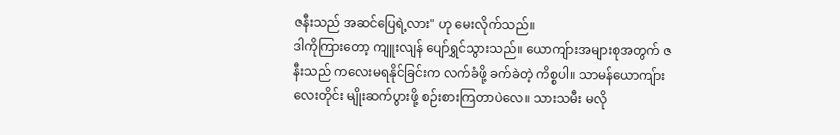ဇနီးသည် အဆင်ပြေရဲ့လား" ဟု မေးလိုက်သည်။
ဒါကိုကြားတော့ ကျူးလျန် ပျော်ရွှင်သွားသည်။ ယောကျ်ားအများစုအတွက် ဇနီးသည် ကလေးမရနိုင်ခြင်းက လက်ခံဖို့ ခက်ခဲတဲ့ ကိစ္စပါ။ သာမန်ယောကျ်ားလေးတိုင်း မျိုးဆက်ပွားဖို့ စဉ်းစားကြတာပဲလေ။ သားသမီး မလို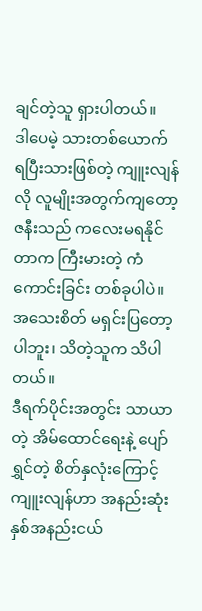ချင်တဲ့သူ ရှားပါတယ်။
ဒါပေမဲ့ သားတစ်ယောက် ရပြီးသားဖြစ်တဲ့ ကျူးလျန်လို လူမျိုးအတွက်ကျတော့ ဇနီးသည် ကလေးမရနိုင်တာက ကြီးမားတဲ့ ကံကောင်းခြင်း တစ်ခုပါပဲ။ အသေးစိတ် မရှင်းပြတော့ပါဘူး၊ သိတဲ့သူက သိပါတယ်။
ဒီရက်ပိုင်းအတွင်း သာယာတဲ့ အိမ်ထောင်ရေးနဲ့ ပျော်ရွှင်တဲ့ စိတ်နှလုံးကြောင့် ကျူးလျန်ဟာ အနည်းဆုံး နှစ်အနည်းငယ်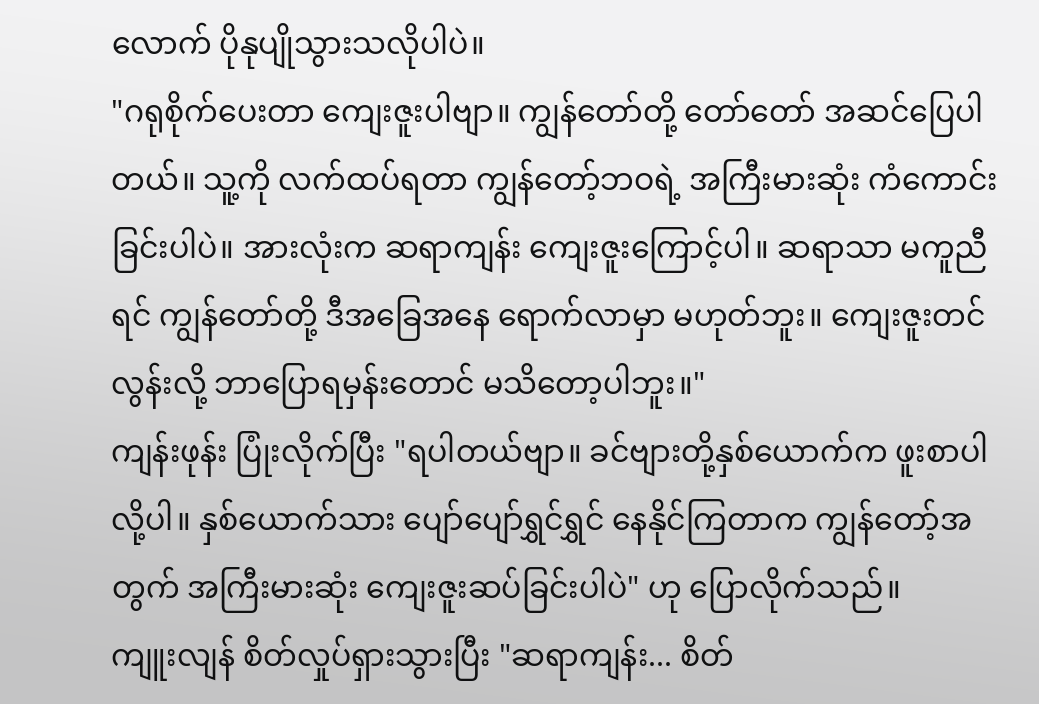လောက် ပိုနုပျိုသွားသလိုပါပဲ။
"ဂရုစိုက်ပေးတာ ကျေးဇူးပါဗျာ။ ကျွန်တော်တို့ တော်တော် အဆင်ပြေပါတယ်။ သူ့ကို လက်ထပ်ရတာ ကျွန်တော့်ဘဝရဲ့ အကြီးမားဆုံး ကံကောင်းခြင်းပါပဲ။ အားလုံးက ဆရာကျန်း ကျေးဇူးကြောင့်ပါ။ ဆရာသာ မကူညီရင် ကျွန်တော်တို့ ဒီအခြေအနေ ရောက်လာမှာ မဟုတ်ဘူး။ ကျေးဇူးတင်လွန်းလို့ ဘာပြောရမှန်းတောင် မသိတော့ပါဘူး။"
ကျန်းဖုန်း ပြုံးလိုက်ပြီး "ရပါတယ်ဗျာ။ ခင်ဗျားတို့နှစ်ယောက်က ဖူးစာပါလို့ပါ။ နှစ်ယောက်သား ပျော်ပျော်ရွှင်ရွှင် နေနိုင်ကြတာက ကျွန်တော့်အတွက် အကြီးမားဆုံး ကျေးဇူးဆပ်ခြင်းပါပဲ" ဟု ပြောလိုက်သည်။
ကျူးလျန် စိတ်လှုပ်ရှားသွားပြီး "ဆရာကျန်း... စိတ်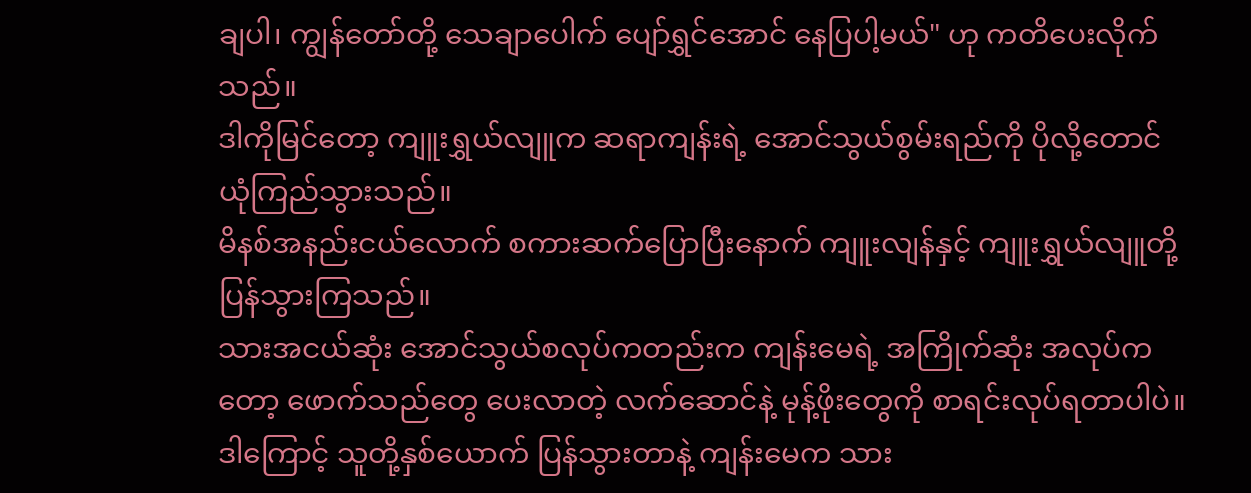ချပါ၊ ကျွန်တော်တို့ သေချာပေါက် ပျော်ရွှင်အောင် နေပြပါ့မယ်" ဟု ကတိပေးလိုက်သည်။
ဒါကိုမြင်တော့ ကျူးရွှယ်လျူက ဆရာကျန်းရဲ့ အောင်သွယ်စွမ်းရည်ကို ပိုလို့တောင် ယုံကြည်သွားသည်။
မိနစ်အနည်းငယ်လောက် စကားဆက်ပြောပြီးနောက် ကျူးလျန်နှင့် ကျူးရွှယ်လျူတို့ ပြန်သွားကြသည်။
သားအငယ်ဆုံး အောင်သွယ်စလုပ်ကတည်းက ကျန်းမေရဲ့ အကြိုက်ဆုံး အလုပ်ကတော့ ဖောက်သည်တွေ ပေးလာတဲ့ လက်ဆောင်နဲ့ မုန့်ဖိုးတွေကို စာရင်းလုပ်ရတာပါပဲ။ ဒါကြောင့် သူတို့နှစ်ယောက် ပြန်သွားတာနဲ့ ကျန်းမေက သား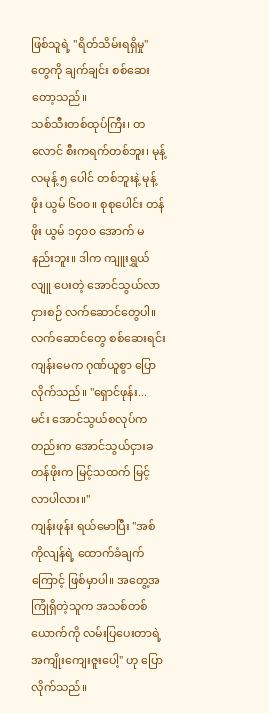ဖြစ်သူရဲ့ "ရိတ်သိမ်းရရှိမှု" တွေကို ချက်ချင်း စစ်ဆေးတော့သည်။
သစ်သီးတစ်ထုပ်ကြီး၊ တလောင် စီးကရက်တစ်ဘူး၊ မုန့်လမုန့် ၅ ပေါင် တစ်ဘူးနဲ့ မုန့်ဖိုး ယွမ် ၆၀၀။ စုစုပေါင်း တန်ဖိုး ယွမ် ၁၄၀၀ အောက် မနည်းဘူး။ ဒါက ကျူးရွှယ်လျူ ပေးတဲ့ အောင်သွယ်လာငှားစဉ် လက်ဆောင်တွေပါ။
လက်ဆောင်တွေ စစ်ဆေးရင်း ကျန်းမေက ဂုဏ်ယူစွာ ပြောလိုက်သည်။ "ရှောင်ဖုန်း... မင်း အောင်သွယ်စလုပ်ကတည်းက အောင်သွယ်ငှားခ တန်ဖိုးက မြင့်သထက် မြင့်လာပါလား။"
ကျန်းဖုန်း ရယ်မောပြီး "အစ်ကိုလျန်ရဲ့ ထောက်ခံချက်ကြောင့် ဖြစ်မှာပါ။ အတွေ့အကြုံရှိတဲ့သူက အသစ်တစ်ယောက်ကို လမ်းပြပေးတာရဲ့ အကျိုးကျေးဇူးပေါ့" ဟု ပြောလိုက်သည်။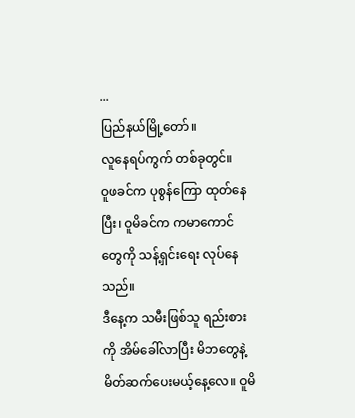...
ပြည်နယ်မြို့တော်။
လူနေရပ်ကွက် တစ်ခုတွင်။
ဝူဖခင်က ပုစွန်ကြော ထုတ်နေပြီး၊ ဝူမိခင်က ကမာကောင်တွေကို သန့်ရှင်းရေး လုပ်နေသည်။
ဒီနေ့က သမီးဖြစ်သူ ရည်းစားကို အိမ်ခေါ်လာပြီး မိဘတွေနဲ့ မိတ်ဆက်ပေးမယ့်နေ့လေ။ ဝူမိ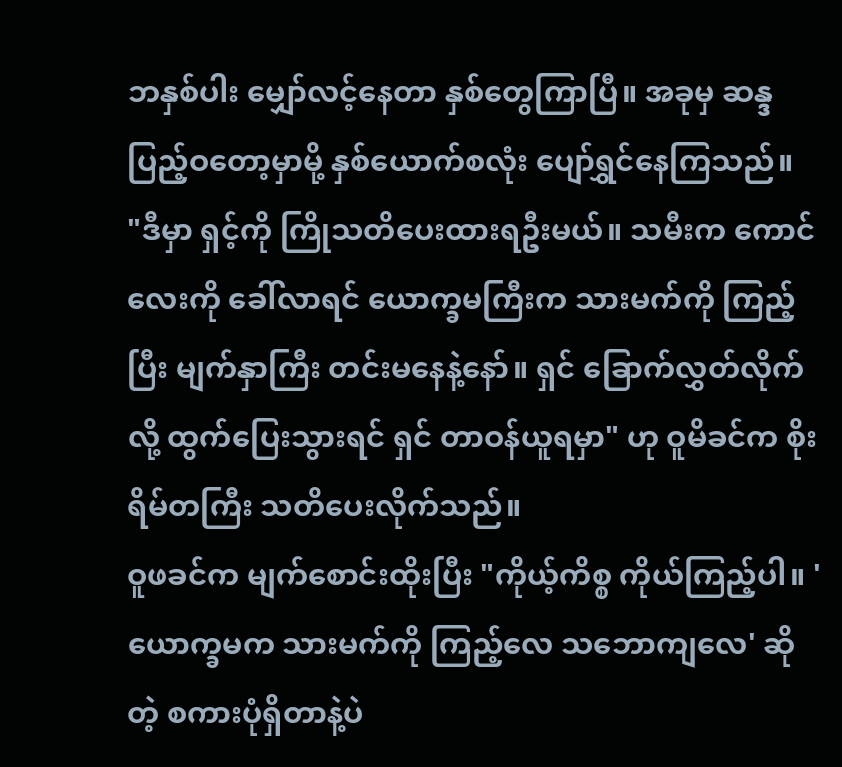ဘနှစ်ပါး မျှော်လင့်နေတာ နှစ်တွေကြာပြီ။ အခုမှ ဆန္ဒပြည့်ဝတော့မှာမို့ နှစ်ယောက်စလုံး ပျော်ရွှင်နေကြသည်။
"ဒီမှာ ရှင့်ကို ကြိုသတိပေးထားရဦးမယ်။ သမီးက ကောင်လေးကို ခေါ်လာရင် ယောက္ခမကြီးက သားမက်ကို ကြည့်ပြီး မျက်နှာကြီး တင်းမနေနဲ့နော်။ ရှင် ခြောက်လွှတ်လိုက်လို့ ထွက်ပြေးသွားရင် ရှင် တာဝန်ယူရမှာ" ဟု ဝူမိခင်က စိုးရိမ်တကြီး သတိပေးလိုက်သည်။
ဝူဖခင်က မျက်စောင်းထိုးပြီး "ကိုယ့်ကိစ္စ ကိုယ်ကြည့်ပါ။ 'ယောက္ခမက သားမက်ကို ကြည့်လေ သဘောကျလေ' ဆိုတဲ့ စကားပုံရှိတာနဲ့ပဲ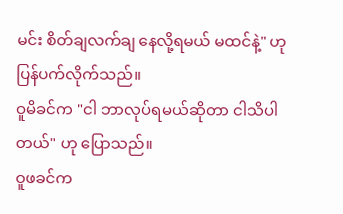မင်း စိတ်ချလက်ချ နေလို့ရမယ် မထင်နဲ့" ဟု ပြန်ပက်လိုက်သည်။
ဝူမိခင်က "ငါ ဘာလုပ်ရမယ်ဆိုတာ ငါသိပါတယ်" ဟု ပြောသည်။
ဝူဖခင်က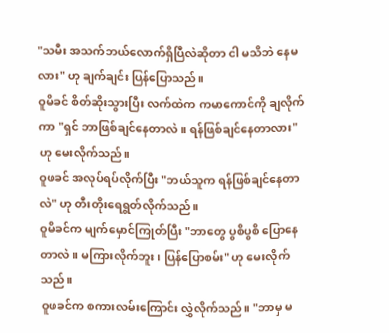"သမီး အသက်ဘယ်လောက်ရှိပြီလဲဆိုတာ ငါ မသိဘဲ နေမလား" ဟု ချက်ချင်း ပြန်ပြောသည်။
ဝူမိခင် စိတ်ဆိုးသွားပြီး လက်ထဲက ကမာကောင်ကို ချလိုက်ကာ "ရှင် ဘာဖြစ်ချင်နေတာလဲ။ ရန်ဖြစ်ချင်နေတာလား" ဟု မေးလိုက်သည်။
ဝူဖခင် အလုပ်ရပ်လိုက်ပြီး "ဘယ်သူက ရန်ဖြစ်ချင်နေတာလဲ" ဟု တီးတိုးရေရွတ်လိုက်သည်။
ဝူမိခင်က မျက်မှောင်ကြုတ်ပြီး "ဘာတွေ ပွစိပွစိ ပြောနေတာလဲ။ မကြားလိုက်ဘူး၊ ပြန်ပြောစမ်း" ဟု မေးလိုက်သည်။
ဝူဖခင်က စကားလမ်းကြောင်း လွှဲလိုက်သည်။ "ဘာမှ မ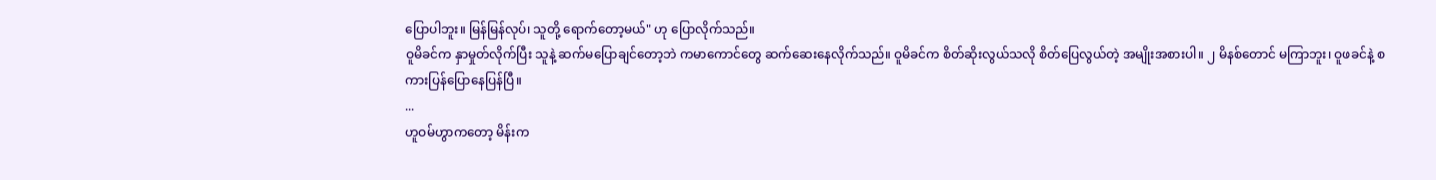ပြောပါဘူး။ မြန်မြန်လုပ်၊ သူတို့ ရောက်တော့မယ်" ဟု ပြောလိုက်သည်။
ဝူမိခင်က နှာမှုတ်လိုက်ပြီး သူနဲ့ ဆက်မပြောချင်တော့ဘဲ ကမာကောင်တွေ ဆက်ဆေးနေလိုက်သည်။ ဝူမိခင်က စိတ်ဆိုးလွယ်သလို စိတ်ပြေလွယ်တဲ့ အမျိုးအစားပါ။ ၂ မိနစ်တောင် မကြာဘူး၊ ဝူဖခင်နဲ့ စကားပြန်ပြောနေပြန်ပြီ။
...
ဟူဝမ်ဟွာကတော့ မိန်းက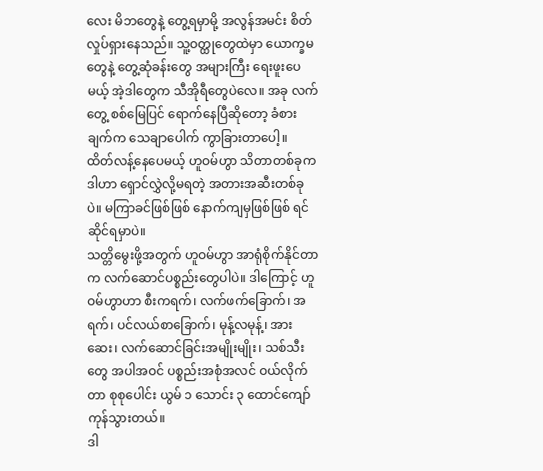လေး မိဘတွေနဲ့ တွေ့ရမှာမို့ အလွန်အမင်း စိတ်လှုပ်ရှားနေသည်။ သူ့ဝတ္ထုတွေထဲမှာ ယောက္ခမတွေနဲ့ တွေ့ဆုံခန်းတွေ အများကြီး ရေးဖူးပေမယ့် အဲ့ဒါတွေက သီအိုရီတွေပဲလေ။ အခု လက်တွေ့ စစ်မြေပြင် ရောက်နေပြီဆိုတော့ ခံစားချက်က သေချာပေါက် ကွာခြားတာပေါ့။
ထိတ်လန့်နေပေမယ့် ဟူဝမ်ဟွာ သိတာတစ်ခုက ဒါဟာ ရှောင်လွှဲလို့မရတဲ့ အတားအဆီးတစ်ခုပဲ။ မကြာခင်ဖြစ်ဖြစ် နောက်ကျမှဖြစ်ဖြစ် ရင်ဆိုင်ရမှာပဲ။
သတ္တိမွေးဖို့အတွက် ဟူဝမ်ဟွာ အာရုံစိုက်နိုင်တာက လက်ဆောင်ပစ္စည်းတွေပါပဲ။ ဒါကြောင့် ဟူဝမ်ဟွာဟာ စီးကရက်၊ လက်ဖက်ခြောက်၊ အရက်၊ ပင်လယ်စာခြောက်၊ မုန့်လမုန့်၊ အားဆေး၊ လက်ဆောင်ခြင်းအမျိုးမျိုး၊ သစ်သီးတွေ အပါအဝင် ပစ္စည်းအစုံအလင် ဝယ်လိုက်တာ စုစုပေါင်း ယွမ် ၁ သောင်း ၃ ထောင်ကျော် ကုန်သွားတယ်။
ဒါ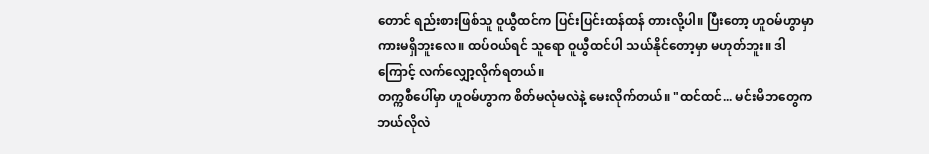တောင် ရည်းစားဖြစ်သူ ဝူယွီထင်က ပြင်းပြင်းထန်ထန် တားလို့ပါ။ ပြီးတော့ ဟူဝမ်ဟွာမှာ ကားမရှိဘူးလေ။ ထပ်ဝယ်ရင် သူရော ဝူယွီထင်ပါ သယ်နိုင်တော့မှာ မဟုတ်ဘူး။ ဒါကြောင့် လက်လျှော့လိုက်ရတယ်။
တက္ကစီပေါ်မှာ ဟူဝမ်ဟွာက စိတ်မလုံမလဲနဲ့ မေးလိုက်တယ်။ "ထင်ထင်... မင်းမိဘတွေက ဘယ်လိုလဲ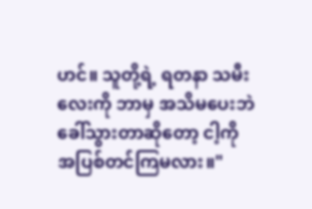ဟင်။ သူတို့ရဲ့ ရတနာ သမီးလေးကို ဘာမှ အသိမပေးဘဲ ခေါ်သွားတာဆိုတော့ ငါ့ကို အပြစ်တင်ကြမလား။"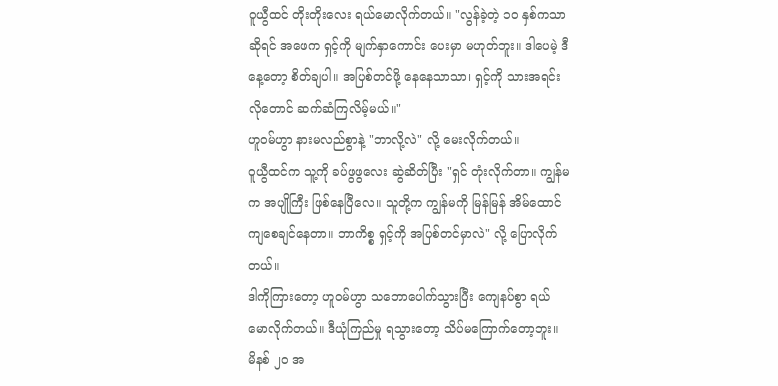ဝူယွီထင် တိုးတိုးလေး ရယ်မောလိုက်တယ်။ "လွန်ခဲ့တဲ့ ၁၀ နှစ်ကသာဆိုရင် အဖေက ရှင့်ကို မျက်နှာကောင်း ပေးမှာ မဟုတ်ဘူး။ ဒါပေမဲ့ ဒီနေ့တော့ စိတ်ချပါ။ အပြစ်တင်ဖို့ နေနေသာသာ၊ ရှင့်ကို သားအရင်းလိုတောင် ဆက်ဆံကြလိမ့်မယ်။"
ဟူဝမ်ဟွာ နားမလည်စွာနဲ့ "ဘာလို့လဲ" လို့ မေးလိုက်တယ်။
ဝူယွီထင်က သူ့ကို ခပ်ဖွဖွလေး ဆွဲဆိတ်ပြီး "ရှင် တုံးလိုက်တာ။ ကျွန်မက အပျိုကြီး ဖြစ်နေပြီလေ။ သူတို့က ကျွန်မကို မြန်မြန် အိမ်ထောင်ကျစေချင်နေတာ။ ဘာကိစ္စ ရှင့်ကို အပြစ်တင်မှာလဲ" လို့ ပြောလိုက်တယ်။
ဒါကိုကြားတော့ ဟူဝမ်ဟွာ သဘောပေါက်သွားပြီး ကျေနပ်စွာ ရယ်မောလိုက်တယ်။ ဒီယုံကြည်မှု ရသွားတော့ သိပ်မကြောက်တော့ဘူး။
မိနစ် ၂၀ အ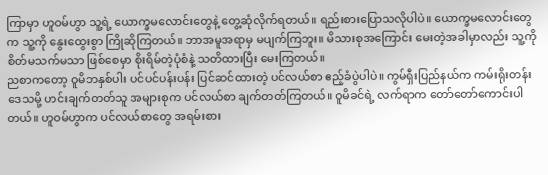ကြာမှာ ဟူဝမ်ဟွာ သူ့ရဲ့ ယောက္ခမလောင်းတွေနဲ့ တွေ့ဆုံလိုက်ရတယ်။ ရည်းစားပြောသလိုပါပဲ။ ယောက္ခမလောင်းတွေက သူ့ကို နွေးထွေးစွာ ကြိုဆိုကြတယ်။ ဘာအမူအရာမှ မပျက်ကြဘူး။ မိသားစုအကြောင်း မေးတဲ့အခါမှာလည်း သူ့ကို စိတ်မသက်မသာ ဖြစ်စေမှာ စိုးရိမ်တဲ့ပုံစံနဲ့ သတိထားပြီး မေးကြတယ်။
ညစာကတော့ ဝူမိဘနှစ်ပါး ပင်ပင်ပန်းပန်း ပြင်ဆင်ထားတဲ့ ပင်လယ်စာ ဧည့်ခံပွဲပါပဲ။ ကွမ်ရှီးပြည်နယ်က ကမ်းရိုးတန်းဒေသမို့ ဟင်းချက်တတ်သူ အများစုက ပင်လယ်စာ ချက်တတ်ကြတယ်။ ဝူမိခင်ရဲ့ လက်ရာက တော်တော်ကောင်းပါတယ်။ ဟူဝမ်ဟွာက ပင်လယ်စာတွေ အရမ်းစား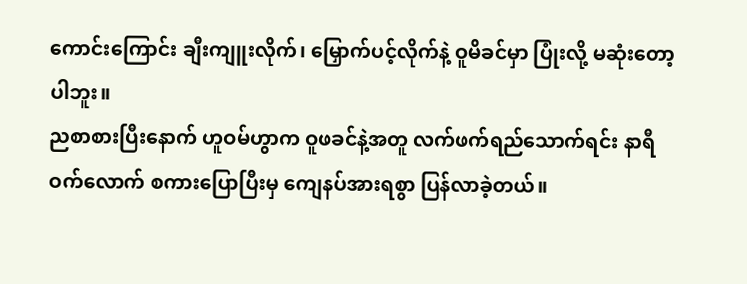ကောင်းကြောင်း ချီးကျူးလိုက်၊ မြှောက်ပင့်လိုက်နဲ့ ဝူမိခင်မှာ ပြုံးလို့ မဆုံးတော့ပါဘူး။
ညစာစားပြီးနောက် ဟူဝမ်ဟွာက ဝူဖခင်နဲ့အတူ လက်ဖက်ရည်သောက်ရင်း နာရီဝက်လောက် စကားပြောပြီးမှ ကျေနပ်အားရစွာ ပြန်လာခဲ့တယ်။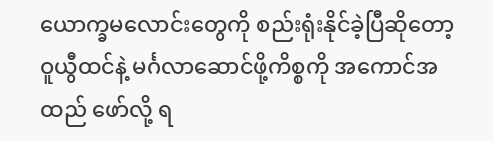ယောက္ခမလောင်းတွေကို စည်းရုံးနိုင်ခဲ့ပြီဆိုတော့ ဝူယွီထင်နဲ့ မင်္ဂလာဆောင်ဖို့ကိစ္စကို အကောင်အထည် ဖော်လို့ ရ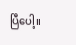ပြီပေါ့။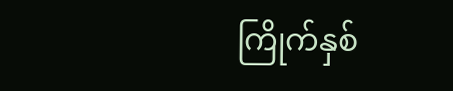ကြိုက်နှစ်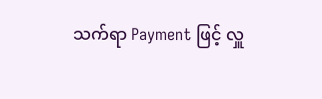သက်ရာ Payment ဖြင့် လှူ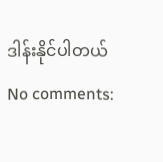ဒါန်းနိုင်ပါတယ်
No comments: